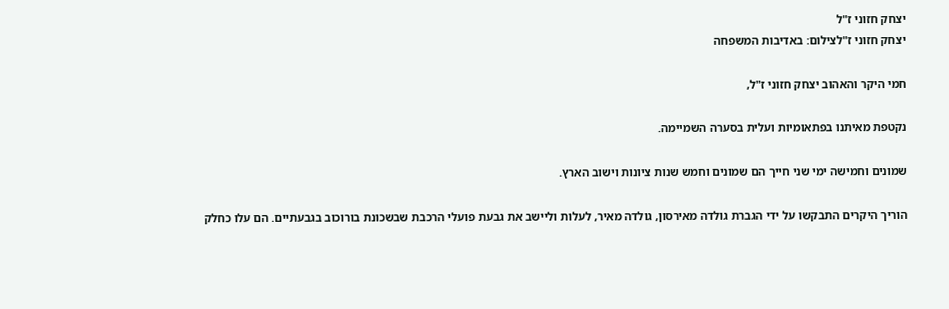יצחק חזוני ז"ל
יצחק חזוני ז"לצילום: באדיבות המשפחה

חמי היקר והאהוב יצחק חזוני ז"ל,

נקטפת מאיתנו בפתאומיות ועלית בסערה השמיימה.

שמונים וחמישה ימי שני חייך הם שמונים וחמש שנות ציונות וישוב הארץ.

הוריך היקרים התבקשו על ידי הגברת גולדה מאירסון, גולדה מאיר, לעלות וליישב את גבעת פועלי הרכבת שבשכונת בורוכוב בגבעתיים. הם עלו כחלק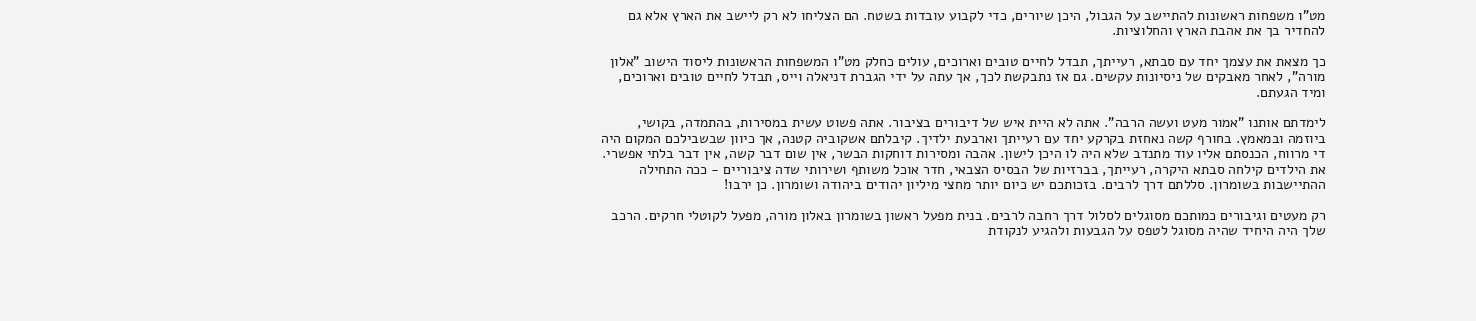מט"ו משפחות ראשונות להתיישב על הגבול, היכן שיורים, כדי לקבוע עובדות בשטח. הם הצליחו לא רק ליישב את הארץ אלא גם להחדיר בך את אהבת הארץ והחלוציות.

כך מצאת את עצמך יחד עם סבתא, רעייתך, תבדל לחיים טובים וארוכים, עולים כחלק מט"ו המשפחות הראשונות ליסוד הישוב "אלון מורה", לאחר מאבקים של ניסיונות עקשים. גם אז נתבקשת לכך, אך עתה על ידי הגברת דניאלה וייס, תבדל לחיים טובים וארוכים, ומיד הגעתם.

לימדתם אותנו "אמור מעט ועשה הרבה". אתה לא היית איש של דיבורים בציבור. אתה פשוט עשית במסירות, בהתמדה, בקושי, ביוזמה ובמאמץ. בחורף קשה נאחזת בקרקע יחד עם רעייתך וארבעת ילדיך. קיבלתם אשקוביה קטנה, אך כיוון שבשבילכם המקום היה די מרווח, הכנסתם אליו עוד מתנדב שלא היה לו היכן לישון. אהבה ומסירות דוחקות הבשר, אין שום דבר קשה, אין דבר בלתי אפשרי. את הילדים קילחה סבתא היקרה, רעייתך, בברזיות של הבסיס הצבאי, חדר אוכל משותף ושירותי שדה ציבוריים - ככה התחילה ההתיישבות בשומרון. סללתם דרך לרבים. בזכותכם יש כיום יותר מחצי מיליון יהודים ביהודה ושומרון. כן ירבו!

רק מעטים וגיבורים כמותכם מסוגלים לסלול דרך רחבה לרבים. בנית מפעל ראשון בשומרון באלון מורה, מפעל לקוטלי חרקים. הרכב שלך היה היחיד שהיה מסוגל לטפס על הגבעות ולהגיע לנקודת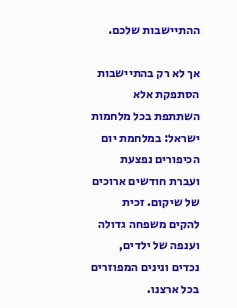ההתיישבות שלכם.

אך לא רק בהתיישבות הסתפקת אלא השתתפת בכל מלחמות ישראל: במלחמת יום הכיפורים נפצעת ועברת חודשים ארוכים של שיקום. זכית להקים משפחה גדולה וענפה של ילדים, נכדים ונינים המפוזרים בכל ארצנו.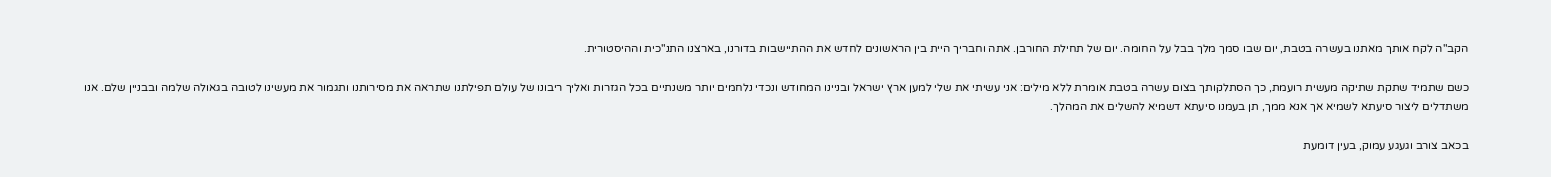הקב"ה לקח אותך מאתנו בעשרה בטבת, יום שבו סמך מלך בבל על החומה. יום של תחילת החורבן. אתה וחבריך היית בין הראשונים לחדש את ההתיישבות בדורנו, בארצנו התנ"כית וההיסטורית.

כשם שתמיד שתקת שתיקה מעשית רועמת, כך הסתלקותך בצום עשרה בטבת אומרת ללא מילים: אני עשיתי את שלי למען ארץ ישראל ובניינו המחודש ונכדי נלחמים יותר משנתיים בכל הגזרות ואליך ריבונו של עולם תפילתנו שתראה את מסירותנו ותגמור את מעשינו לטובה בגאולה שלמה ובבניין שלם. אנו משתדלים ליצור סיעתא לשמיא אך אנא ממך, תן בעמנו סיעתא דשמיא להשלים את המהלך.

בכאב צורב וגעגע עמוק, בעין דומעת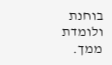בוחנת ולומדת ממך.